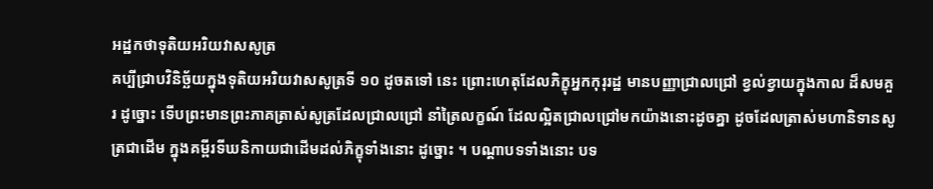អដ្ឋកថាទុតិយអរិយវាសសូត្រ
គប្បីជ្រាបវិនិច្ឆ័យក្នុងទុតិយអរិយវាសសូត្រទី ១០ ដូចតទៅ នេះ ព្រោះហេតុដែលភិក្ខុអ្នកកុរុរដ្ឋ មានបញ្ញាជ្រាលជ្រៅ ខ្វល់ខ្វាយក្នុងកាល ដ៏សមគួរ ដូច្នោះ ទើបព្រះមានព្រះភាគត្រាស់សូត្រដែលជ្រាលជ្រៅ នាំត្រៃលក្ខណ៍ ដែលល្អិតជ្រាលជ្រៅមកយ៉ាងនោះដូចគ្នា ដូចដែលត្រាស់មហានិទានសូត្រជាដើម ក្នុងគម្ពីរទីឃនិកាយជាដើមដល់ភិក្ខុទាំងនោះ ដូច្នោះ ។ បណ្តាបទទាំងនោះ បទ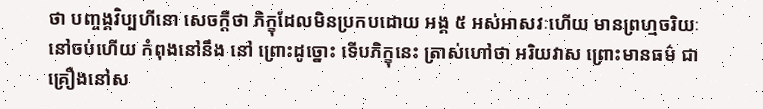ថា បញ្ចង្គវិប្បហីនោ សេចក្តីថា ភិក្ខុដែលមិនប្រកបដោយ អង្គ ៥ អស់អាសវៈហើយ មានព្រហ្មចរិយៈនៅចប់ហើយ កំពុងនៅនឹង នៅ ព្រោះដូច្នោះ ទើបភិក្ខុនេះ ត្រាស់ហៅថា អរិយវាស ព្រោះមានធម៌ ជាគ្រឿងនៅស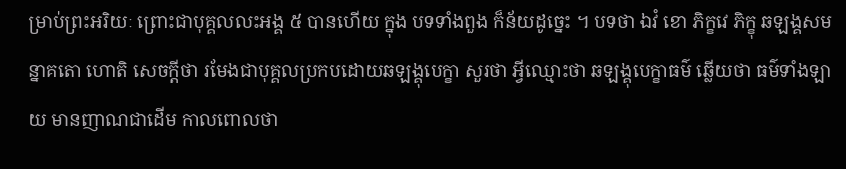ម្រាប់ព្រះអរិយៈ ព្រោះជាបុគ្គលលះអង្គ ៥ បានហើយ ក្នុង បទទាំងពួង ក៏ន័យដូច្នេះ ។ បទថា ឯវំ ខោ ភិក្ខវេ ភិក្ខុ ឆឡង្គសមន្នាគតោ ហោតិ សេចក្តីថា រមែងជាបុគ្គលប្រកបដោយឆឡង្គុបេក្ខា សួរថា អ្វីឈ្មោះថា ឆឡង្គុបេក្ខាធម៌ ឆ្លើយថា ធម៌ទាំងឡាយ មានញាណជាដើម កាលពោលថា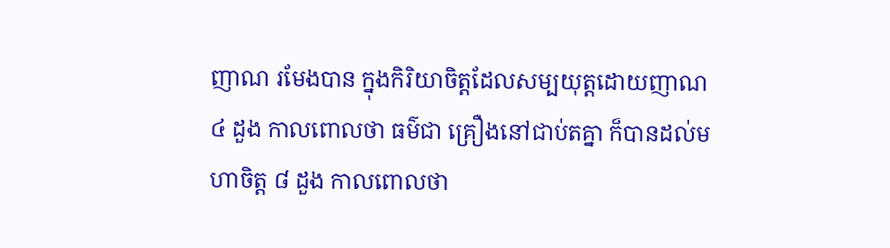ញាណ រមែងបាន ក្នុងកិរិយាចិត្តដែលសម្បយុត្តដោយញាណ ៤ ដួង កាលពោលថា ធម៌ជា គ្រឿងនៅជាប់តគ្នា ក៏បានដល់មហាចិត្ត ៨ ដួង កាលពោលថា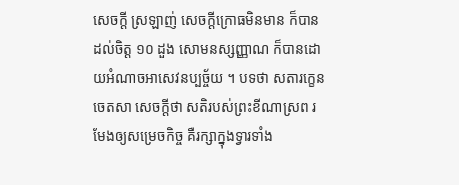សេចក្តី ស្រឡាញ់ សេចក្តីក្រោធមិនមាន ក៏បានដល់ចិត្ត ១០ ដួង សោមនស្សញ្ញាណ ក៏បានដោយអំណាចអាសេវនប្បច្ច័យ ។ បទថា សតារក្ខេន ចេតសា សេចក្តីថា សតិរបស់ព្រះខីណាស្រព រមែងឲ្យសម្រេចកិច្ច គឺរក្សាក្នុងទ្វារទាំង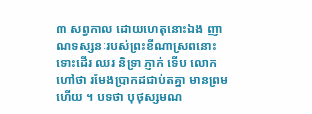៣ សព្វកាល ដោយហេតុនោះឯង ញាណទស្សនៈរបស់ព្រះខីណាស្រពនោះ ទោះដើរ ឈរ និទ្រា ភ្ញាក់ ទើប លោកហៅថា រមែងប្រាកដជាប់តគ្នា មានព្រមហើយ ។ បទថា បុថុស្សមណ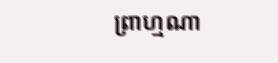ព្រាហ្មណា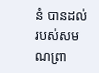នំ បានដល់ របស់សមណព្រា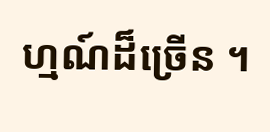ហ្មណ៍ដ៏ច្រើន ។